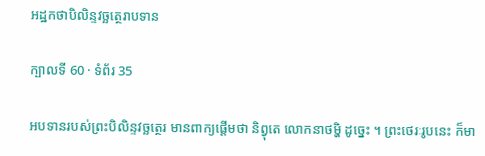អដ្ឋកថាបិលិន្ទវច្ឆត្ថេរាបទាន

ក្បាលទី 60 · ទំព័រ 35

អបទានរបស់ព្រះបិលិន្ទវច្ឆត្ថេរ មានពាក្យផ្តើមថា និព្វុតេ លោកនាថម្ហិ ដូច្នេះ ។ ព្រះថេរៈរូបនេះ ក៏មា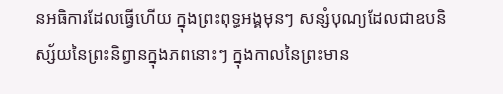នអធិការដែលធ្វើហើយ ក្នុងព្រះពុទ្ធអង្គមុនៗ សន្សំបុណ្យដែលជាឧបនិស្ស័យនៃព្រះនិព្វានក្នុងភពនោះៗ ក្នុងកាលនៃព្រះមាន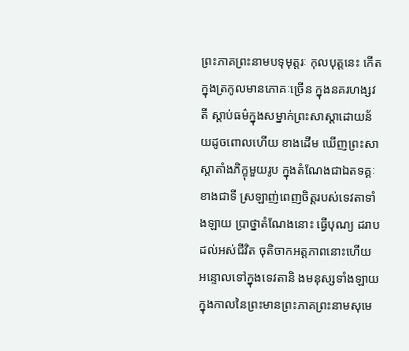ព្រះភាគព្រះនាមបទុមុត្តរៈ កុលបុត្តនេះ កើតក្នុងត្រកូលមានភោគៈច្រើន ក្នុងនគរហង្សវតី ស្តាប់ធម៌ក្នុងសម្នាក់ព្រះសាស្តាដោយន័យដូចពោលហើយ ខាងដើម ឃើញព្រះសាស្តាតាំងភិក្ខុមួយរូប ក្នុងតំណែងជាឯតទគ្គៈ ខាងជាទី ស្រឡាញ់ពេញចិត្តរបស់ទេវតាទាំងឡាយ ប្រាថ្នាតំណែងនោះ ធ្វើបុណ្យ ដរាបដល់អស់ជីវិត ចុតិចាកអត្តភាពនោះហើយ អន្ទោលទៅក្នុងទេវតានិ ងមនុស្សទាំងឡាយ ក្នុងកាលនៃព្រះមានព្រះភាគព្រះនាមសុមេ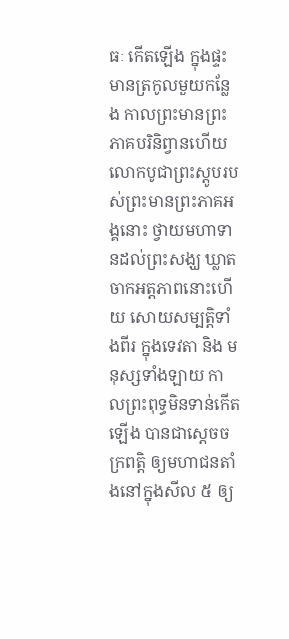ធៈ កើតឡើង ក្នុងផ្ទះមានត្រកូលមួយកន្លែង កាលព្រះមានព្រះភាគបរិនិព្វានហើយ លោកបូជាព្រះស្តូបរបស់ព្រះមានព្រះភាគអង្គនោះ ថ្វាយមហាទានដល់ព្រះសង្ឃ ឃ្លាតចាកអត្តភាពនោះហើយ សោយសម្បត្តិទាំងពីរ ក្នុងទេវតា និង មនុស្សទាំងឡាយ កាលព្រះពុទ្ធមិនទាន់កើតឡើង បានជាស្តេចចក្រពត្តិ ឲ្យមហាជនតាំងនៅក្នុងសីល ៥ ឲ្យ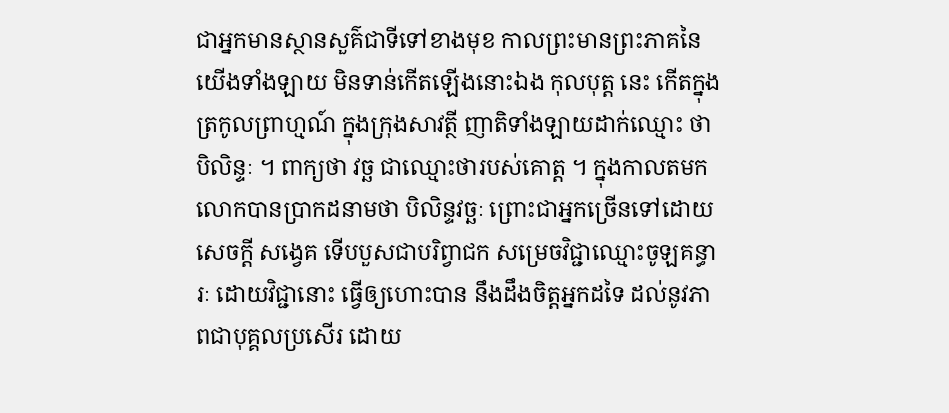ជាអ្នកមានស្ថានសួគ៌ជាទីទៅខាងមុខ កាលព្រះមានព្រះភាគនៃយើងទាំងឡាយ មិនទាន់កើតឡើងនោះឯង កុលបុត្ត នេះ កើតក្នុងត្រកូលព្រាហ្មណ៍ ក្នុងក្រុងសាវត្ថី ញាតិទាំងឡាយដាក់ឈ្មោះ ថា បិលិន្ទៈ ។ ពាក្យថា វច្ឆ ជាឈ្មោះថារបស់គោត្ត ។ ក្នុងកាលតមក លោកបានប្រាកដនាមថា បិលិន្ទវច្ឆៈ ព្រោះជាអ្នកច្រើនទៅដោយសេចក្តី សង្វេគ ទើបបួសជាបរិព្វាជក សម្រេចវិជ្ជាឈ្មោះចូឡគន្ធារៈ ដោយវិជ្ជានោះ ធ្វើឲ្យហោះបាន នឹងដឹងចិត្តអ្នកដទៃ ដល់នូវភាពជាបុគ្គលប្រសើរ ដោយ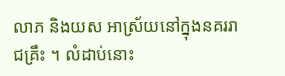លាភ និងយស អាស្រ័យនៅក្នុងនគររាជគ្រឹះ ។ លំដាប់នោះ